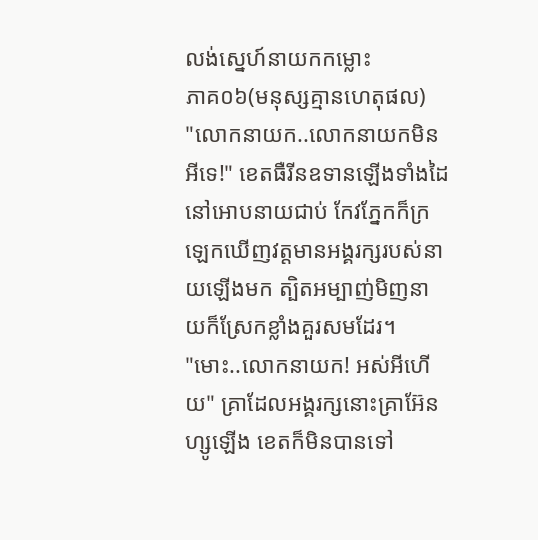លង់ស្នេហ៍នាយកកម្លោះ
ភាគ០៦(មនុស្សគ្មានហេតុផល)
"លោកនាយក..លោកនាយកមិនអីទេ!" ខេតធឺរីនឧទានឡើងទាំងដៃនៅអោបនាយជាប់ កែវភ្នែកក៏ក្រឡេកឃើញវត្តមានអង្គរក្សរបស់នាយឡើងមក ត្បិតអម្បាញ់មិញនាយក៏ស្រែកខ្លាំងគួរសមដែរ។
"មោះ..លោកនាយក! អស់អីហើយ" គ្រាដែលអង្គរក្សនោះគ្រាអ៊ែនហ្សូឡើង ខេតក៏មិនបានទៅ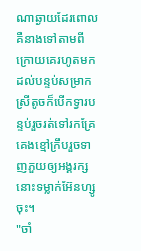ណាឆ្ងាយដែរពោលគឺនាងទៅតាមពីក្រោយគេរហូតមកដល់បន្ទប់សម្រាក ស្រីតូចក៏បើកទ្វារបន្ទប់រួចរត់ទៅរកគ្រែគេងខ្មៅក្រឹបរួចទាញភួយឲ្យអង្គរក្សនោះទម្លាក់អ៊ែនហ្សូចុះ។
"ចាំ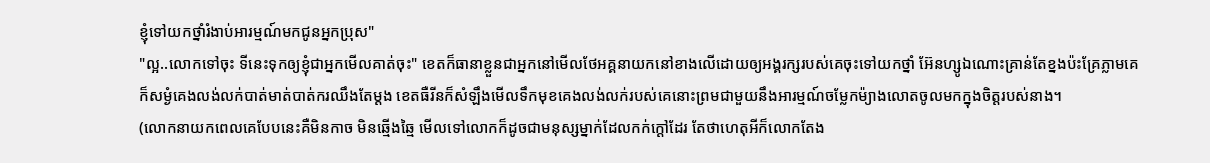ខ្ញុំទៅយកថ្នាំរំងាប់អារម្មណ៍មកជូនអ្នកប្រុស"
"ល្អ..លោកទៅចុះ ទីនេះទុកឲ្យខ្ញុំជាអ្នកមើលគាត់ចុះ" ខេតក៏ធានាខ្លួនជាអ្នកនៅមើលថែអគ្គនាយកនៅខាងលើដោយឲ្យអង្គរក្សរបស់គេចុះទៅយកថ្នាំ អ៊ែនហ្សូឯណោះគ្រាន់តែខ្នងប៉ះគ្រែភ្លាមគេក៏សម្ងំគេងលង់លក់បាត់មាត់បាត់ករឈឹងតែម្ដង ខេតធឺរីនក៏សំឡឹងមើលទឹកមុខគេងលង់លក់របស់គេនោះព្រមជាមួយនឹងអារម្មណ៍ចម្លែកម៉្យាងលោតចូលមកក្នុងចិត្តរបស់នាង។
(លោកនាយកពេលគេបែបនេះគឺមិនកាច មិនឆ្មើងឆ្មៃ មើលទៅលោកក៏ដូចជាមនុស្សម្នាក់ដែលកក់ក្ដៅដែរ តែថាហេតុអីក៏លោកតែង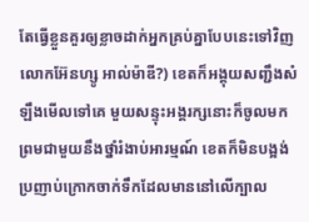តែធ្វើខ្លួនគួរឲ្យខ្លាចដាក់អ្នកគ្រប់គ្នាបែបនេះទៅវិញ លោកអ៊ែនហ្សូ អាល់ម៉ាឌី?) ខេតក៏អង្គុយសញ្ជឹងសំឡឹងមើលទៅគេ មួយសន្ទុះអង្គរក្សនោះក៏ចូលមកព្រមជាមួយនឹងថ្នាំរំងាប់អារម្មណ៍ ខេតក៏មិនបង្អង់ប្រញាប់ក្រោកចាក់ទឹកដែលមាននៅលើក្បាល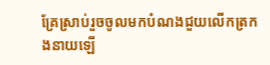គ្រែស្រាប់រួចចូលមកបំណងជួយលើកត្រកងនាយឡើ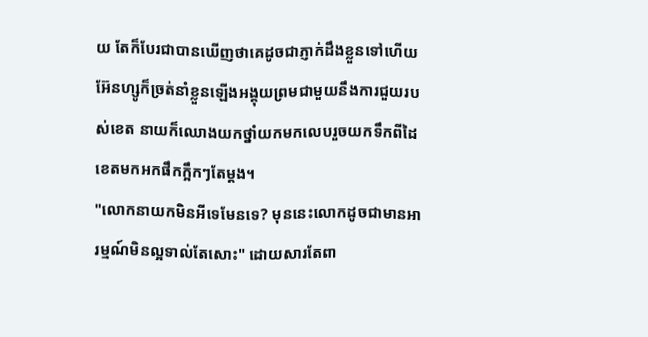យ តែក៏បែរជាបានឃើញថាគេដូចជាភ្ញាក់ដឹងខ្លួនទៅហើយ អ៊ែនហ្សូក៏ច្រត់នាំខ្លួនឡើងអង្គុយព្រមជាមួយនឹងការជួយរបស់ខេត នាយក៏ឈោងយកថ្នាំយកមកលេបរួចយកទឹកពីដៃខេតមកអកផឹកក្អឹកៗតែម្ដង។
"លោកនាយកមិនអីទេមែនទេ? មុននេះលោកដូចជាមានអារម្មណ៍មិនល្អទាល់តែសោះ" ដោយសារតែពា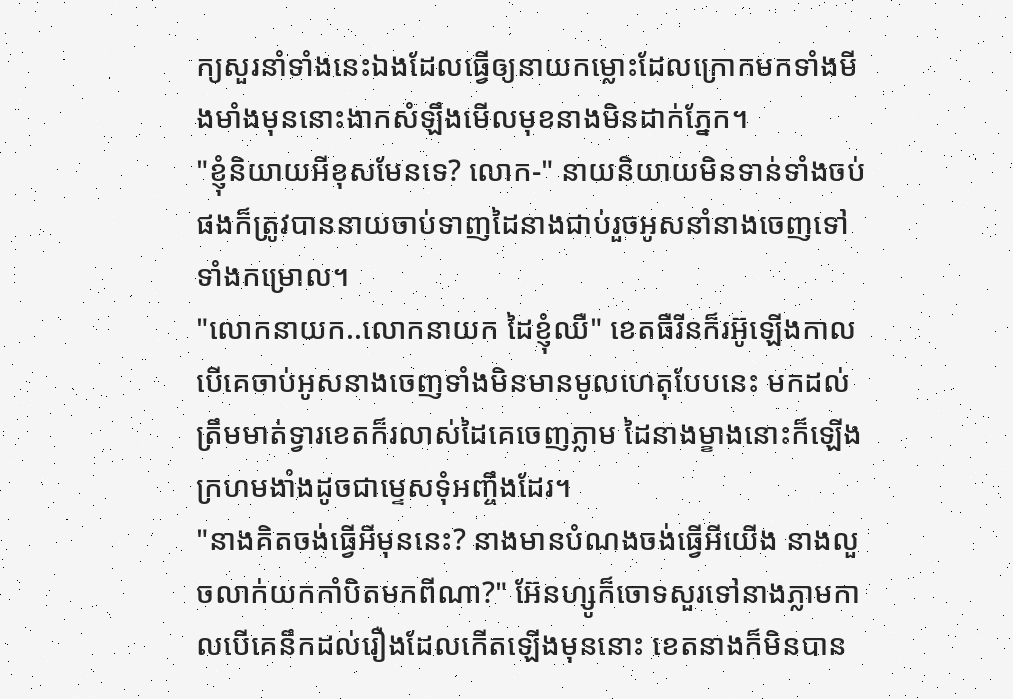ក្យសួរនាំទាំងនេះឯងដែលធ្វើឲ្យនាយកម្លោះដែលក្រោកមកទាំងមីងមាំងមុននោះងាកសំឡឹងមើលមុខនាងមិនដាក់ភ្នែក។
"ខ្ញុំនិយាយអីខុសមែនទេ? លោក-" នាយនិយាយមិនទាន់ទាំងចប់ផងក៏ត្រូវបាននាយចាប់ទាញដៃនាងជាប់រួចអូសនាំនាងចេញទៅទាំងកម្រោល។
"លោកនាយក..លោកនាយក ដៃខ្ញុំឈឺ" ខេតធឺរីនក៏រអ៊ូឡើងកាលបើគេចាប់អូសនាងចេញទាំងមិនមានមូលហេតុបែបនេះ មកដល់ត្រឹមមាត់ទ្វារខេតក៏រលាស់ដៃគេចេញភ្លាម ដៃនាងម្ខាងនោះក៏ឡើងក្រហមងាំងដូចជាម្ទេសទុំអញ្ចឹងដែរ។
"នាងគិតចង់ធ្វើអីមុននេះ? នាងមានបំណងចង់ធ្វើអីយើង នាងលួចលាក់យកកាំបិតមកពីណា?" អ៊ែនហ្សូក៏ចោទសួរទៅនាងភ្លាមកាលបើគេនឹកដល់រឿងដែលកើតឡើងមុននោះ ខេតនាងក៏មិនបាន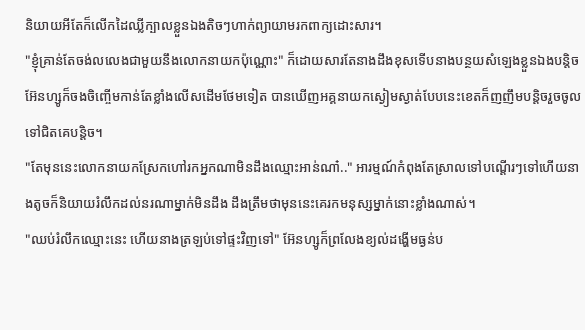និយាយអីតែក៏លើកដៃឈ្លីក្បាលខ្លួនឯងតិចៗហាក់ព្យាយាមរកពាក្យដោះសារ។
"ខ្ញុំគ្រាន់តែចង់លលេងជាមួយនឹងលោកនាយកប៉ុណ្ណោះ" ក៏ដោយសារតែនាងដឹងខុសទើបនាងបន្ថយសំឡេងខ្លួនឯងបន្តិច អ៊ែនហ្សូក៏ចងចិញ្ចើមកាន់តែខ្លាំងលើសដើមថែមទៀត បានឃើញអគ្គនាយកស្ងៀមស្ងាត់បែបនេះខេតក៏ញញឹមបន្តិចរួចចូលទៅជិតគេបន្តិច។
"តែមុននេះលោកនាយកស្រែកហៅរកអ្នកណាមិនដឹងឈ្មោះអាន់ណា៎.." អារម្មណ៍កំពុងតែស្រាលទៅបណ្ដើរៗទៅហើយនាងតូចក៏និយាយរំលឹកដល់នរណាម្នាក់មិនដឹង ដឹងត្រឹមថាមុននេះគេរកមនុស្សម្នាក់នោះខ្លាំងណាស់។
"ឈប់រំលឹកឈ្មោះនេះ ហើយនាងត្រឡប់ទៅផ្ទះវិញទៅ" អ៊ែនហ្សូក៏ព្រលែងខ្យល់ដង្ហើមធ្ងន់ប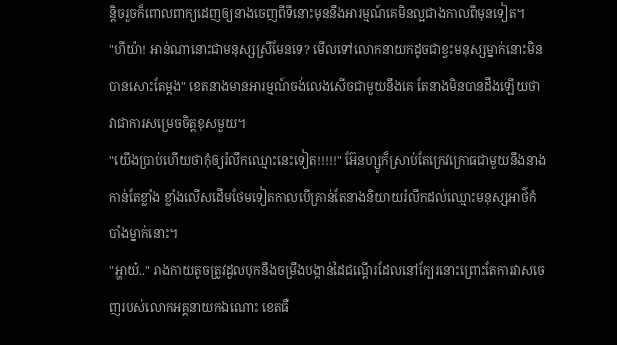ន្តិចរួចក៏ពោលពាក្យដេញឲ្យនាងចេញពីទីនោះមុននឹងអារម្មណ៍គេមិនល្អជាងកាលពីមុនទៀត។
"ហីយ៉ា! អាន់ណានោះជាមនុស្សស្រីមែនទេ? មើលទៅលោកនាយកដូចជាខ្វះមនុស្សម្នាក់នោះមិនបានសោះតែម្ដង" ខេតនាងមានអារម្មណ៍ចង់លេងសើចជាមួយនឹងគេ តែនាងមិនបានដឹងឡើយថាវាជាការសម្រេចចិត្តខុសមួយ។
"យើងប្រាប់ហើយថាកុំឲ្យរំលឹកឈ្មោះនេះទៀត!!!!!" អ៊ែនហ្សូក៏ស្រាប់តែក្រេវក្រោធជាមួយនឹងនាងកាន់តែខ្លាំង ខ្លាំងលើសដើមថែមទៀតកាលបើគ្រាន់តែនាងនិយាយរំលឹកដល់ឈ្មោះមនុស្សអាថ៌កំបាំងម្នាក់នោះ។
"អ្ហាយ៎.." រាងកាយតូចត្រូវដួលបុកនឹងចម្រឹងបង្កាន់ដៃជណ្ដើរដែលនៅក្បែរនោះព្រោះតែការវាសចេញរបស់លោកអគ្គនាយកឯណោះ ខេតធឺ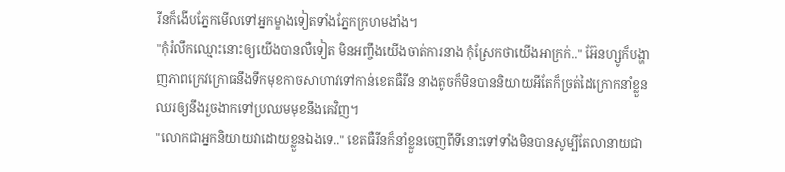រីនក៏ងើបភ្នែកមើលទៅអ្នកម្ខាងទៀតទាំងភ្នែកក្រហមងាំង។
"កុំរំលឹកឈ្មោះនោះឲ្យយើងបានលឺទៀត មិនអញ្ចឹងយើងចាត់ការនាង កុំស្រែកថាយើងអាក្រក់.." អ៊ែនហ្សូក៏បង្ហាញភាពក្រេវក្រោធនឹងទឹកមុខកាចសាហាវទៅកាន់ខេតធឺរីន នាងតូចក៏មិនបាននិយាយអីតែក៏ច្រត់ដៃក្រោកនាំខ្លួនឈរឲ្យនឹងរួចងាកទៅប្រឈមមុខនឹងគេវិញ។
"លោកជាអ្នកនិយាយវាដោយខ្លួនឯងទេ.." ខេតធឺរីនក៏នាំខ្លួនចេញពីទីនោះទៅទាំងមិនបានសូម្បីតែលានាយជា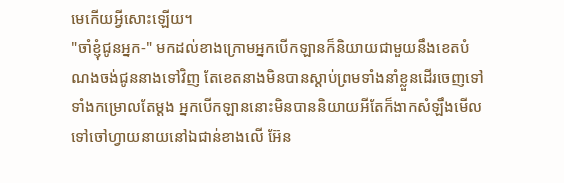មេកើយអ្វីសោះឡើយ។
"ចាំខ្ញុំជូនអ្នក-" មកដល់ខាងក្រោមអ្នកបើកឡានក៏និយាយជាមួយនឹងខេតបំណងចង់ជូននាងទៅវិញ តែខេតនាងមិនបានស្ដាប់ព្រមទាំងនាំខ្លួនដើរចេញទៅទាំងកម្រោលតែម្ដង អ្នកបើកឡាននោះមិនបាននិយាយអីតែក៏ងាកសំឡឹងមើលទៅចៅហ្វាយនាយនៅឯជាន់ខាងលើ អ៊ែន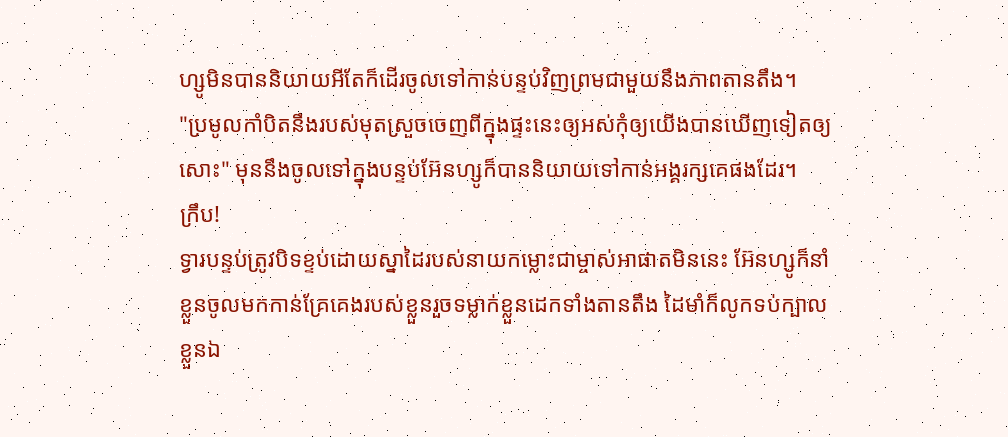ហ្សូមិនបាននិយាយអីតែក៏ដើរចូលទៅកាន់បន្ទប់វិញព្រមជាមួយនឹងភាពតានតឹង។
"ប្រមូលកាំបិតនឹងរបស់មុតស្រួចចេញពីក្នុងផ្ទះនេះឲ្យអស់កុំឲ្យយើងបានឃើញទៀតឲ្យសោះ" មុននឹងចូលទៅក្នុងបន្ទប់អ៊ែនហ្សូក៏បាននិយាយទៅកាន់អង្គរក្សគេផងដែរ។
ក្រឹប!
ទ្វារបន្ទប់ត្រូវបិទខ្ទប់ដោយស្នាដៃរបស់នាយកម្លោះជាម្ចាស់អាផាតមិននេះ អ៊ែនហ្សូក៏នាំខ្លួនចូលមកកាន់គ្រែគេងរបស់ខ្លួនរួចទម្លាក់ខ្លួនដេកទាំងតានតឹង ដៃមាំក៏លូកទប់ក្បាលខ្លួនឯ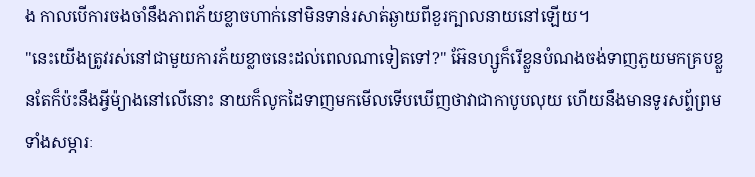ង កាលបើការចងចាំនឹងភាពភ័យខ្លាចហាក់នៅមិនទាន់រសាត់ឆ្ងាយពីខួរក្បាលនាយនៅឡើយ។
"នេះយើងត្រូវរស់នៅជាមួយការភ័យខ្លាចនេះដល់ពេលណាទៀតទៅ?" អ៊ែនហ្សូក៏រើខ្លួនបំណងចង់ទាញភួយមកគ្របខ្លួនតែក៏ប៉ះនឹងអ្វីម៉្យាងនៅលើនោះ នាយក៏លូកដៃទាញមកមើលទើបឃើញថាវាជាកាបូបលុយ ហើយនឹងមានទូរសព្ទ័ព្រមទាំងសម្ភារៈ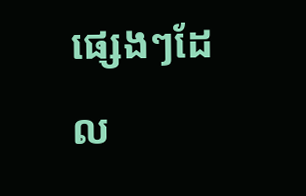ផ្សេងៗដែល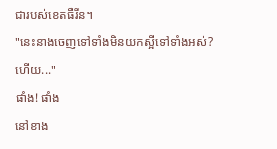ជារបស់ខេតធឺរីន។
"នេះនាងចេញទៅទាំងមិនយកស្អីទៅទាំងអស់?ហើយ..."
ផាំង! ផាំង
នៅខាង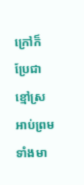ក្រៅក៏ប្រែជាខ្មៅស្រអាប់ព្រមទាំងមា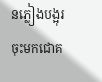នភ្លៀងបង្អុរចុះមកជោគ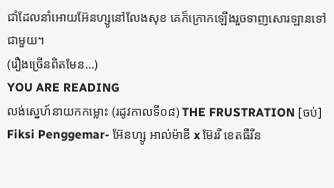ជាំដែលនាំអោយអ៊ែនហ្សូនៅលែងសុខ គេក៏ក្រោកឡើងរួចទាញសោរឡានទៅជាមួយ។
(រឿងច្រើនពិតមែន...)
YOU ARE READING
លង់ស្នេហ៍នាយកកម្លោះ (រដូវកាលទី០៨) THE FRUSTRATION [ចប់]
Fiksi Penggemar- អ៊ែនហ្សូ អាល់ម៉ាឌី x ម៊ែររី ខេតធឺរីន